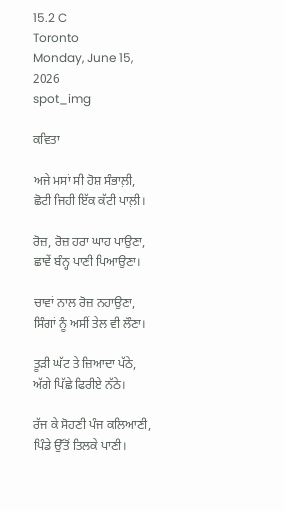15.2 C
Toronto
Monday, June 15, 2026
spot_img

ਕਵਿਤਾ

ਅਜੇ ਮਸਾਂ ਸੀ ਹੋਸ਼ ਸੰਭਾਲ਼ੀ,
ਛੋਟੀ ਜਿਹੀ ਇੱਕ ਕੱਟੀ ਪਾਲ਼ੀ।

ਰੋਜ਼, ਰੋਜ਼ ਹਰਾ ਘਾਹ ਪਾਉਣਾ,
ਛਾਵੇਂ ਬੰਨ੍ਹ ਪਾਣੀ ਪਿਆਉਣਾ।

ਚਾਵਾਂ ਨਾਲ ਰੋਜ਼ ਨਹਾਉਣਾ,
ਸਿੰਗਾਂ ਨੂੰ ਅਸੀਂ ਤੇਲ ਵੀ ਲੌਣਾ।

ਤੂੜੀ ਘੱਟ ਤੇ ਜ਼ਿਆਦਾ ਪੱਠੇ,
ਅੱਗੇ ਪਿੱਛੇ ਫਿਰੀਏ ਨੱਠੇ।

ਰੱਜ ਕੇ ਸੋਹਣੀ ਪੰਜ ਕਲਿਆਣੀ,
ਪਿੰਡੇ ਉੱਤੋਂ ਤਿਲਕੇ ਪਾਣੀ।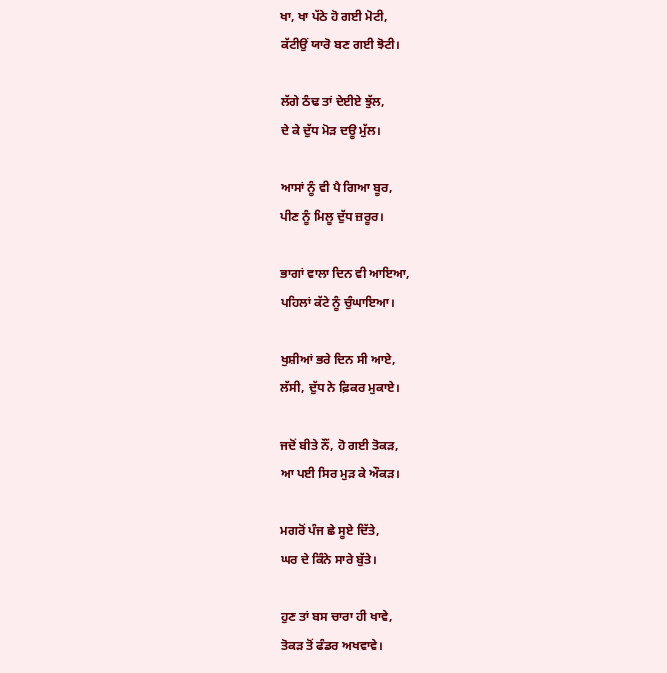ਖਾ, ਖਾ ਪੱਠੇ ਹੋ ਗਈ ਮੋਟੀ,
ਕੱਟੀਉਂ ਯਾਰੋ ਬਣ ਗਈ ਝੋਟੀ।

ਲੱਗੇ ਠੰਢ ਤਾਂ ਦੇਈਏ ਝੁੱਲ,
ਦੇ ਕੇ ਦੁੱਧ ਮੋੜ ਦਊ ਮੁੱਲ।

ਆਸਾਂ ਨੂੰ ਵੀ ਪੈ ਗਿਆ ਬੂਰ,
ਪੀਣ ਨੂੰ ਮਿਲੂ ਦੁੱਧ ਜ਼ਰੂਰ।

ਭਾਗਾਂ ਵਾਲਾ ਦਿਨ ਵੀ ਆਇਆ,
ਪਹਿਲਾਂ ਕੱਟੇ ਨੂੰ ਚੁੰਘਾਇਆ।

ਖੁਸ਼ੀਆਂ ਭਰੇ ਦਿਨ ਸੀ ਆਏ,
ਲੱਸੀ, ਦੁੱਧ ਨੇ ਫ਼ਿਕਰ ਮੁਕਾਏ।

ਜਦੋਂ ਬੀਤੇ ਨੌਂ, ਹੋ ਗਈ ਤੋਕੜ,
ਆ ਪਈ ਸਿਰ ਮੁੜ ਕੇ ਔਕੜ।

ਮਗਰੋਂ ਪੰਜ ਛੇ ਸੂਏ ਦਿੱਤੇ,
ਘਰ ਦੇ ਕਿੰਨੇ ਸਾਰੇ ਬੁੱਤੇ।

ਹੁਣ ਤਾਂ ਬਸ ਚਾਰਾ ਹੀ ਖਾਵੇ,
ਤੋਕੜ ਤੋਂ ਫੰਡਰ ਅਖਵਾਵੇ।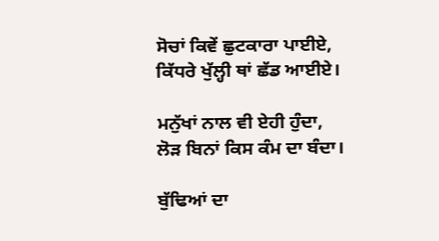ਸੋਚਾਂ ਕਿਵੇਂ ਛੁਟਕਾਰਾ ਪਾਈਏ,
ਕਿੱਧਰੇ ਖੁੱਲ੍ਹੀ ਥਾਂ ਛੱਡ ਆਈਏ।

ਮਨੁੱਖਾਂ ਨਾਲ ਵੀ ਏਹੀ ਹੁੰਦਾ,
ਲੋੜ ਬਿਨਾਂ ਕਿਸ ਕੰਮ ਦਾ ਬੰਦਾ।

ਬੁੱਢਿਆਂ ਦਾ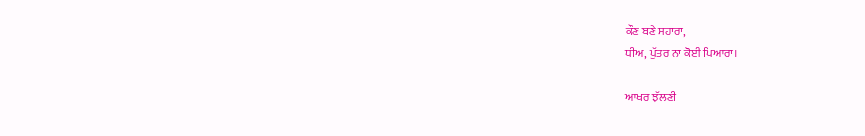ਕੌਣ ਬਣੇ ਸਹਾਰਾ,
ਧੀਅ, ਪੁੱਤਰ ਨਾ ਕੋਈ ਪਿਆਰਾ।

ਆਖਰ ਝੱਲਣੀ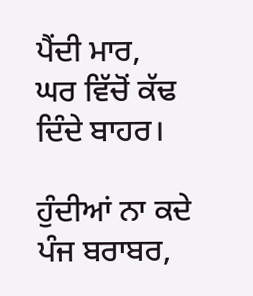ਪੈਂਦੀ ਮਾਰ,
ਘਰ ਵਿੱਚੋਂ ਕੱਢ ਦਿੰਦੇ ਬਾਹਰ।

ਹੁੰਦੀਆਂ ਨਾ ਕਦੇ ਪੰਜ ਬਰਾਬਰ,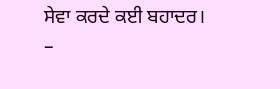ਸੇਵਾ ਕਰਦੇ ਕਈ ਬਹਾਦਰ।
–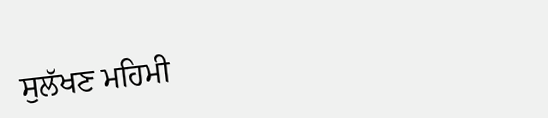ਸੁਲੱਖਣ ਮਹਿਮੀ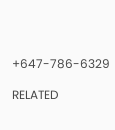+647-786-6329

RELATED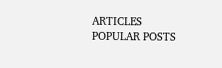ARTICLES
POPULAR POSTS